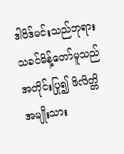ဒါဝိဒ်မင်းသည်ဘုရားသခင်မိန့်တော်မူသည် အတိုင်းပြု၍ ဖိလိတ္တိအမျိုးသား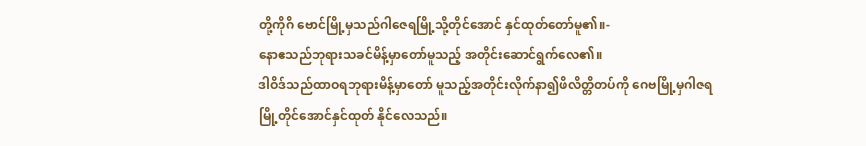တို့ကိုဂိ ဗောင်မြို့မှသည်ဂါဇေရမြို့သို့တိုင်အောင် နှင်ထုတ်တော်မူ၏။-
နောဧသည်ဘုရားသခင်မိန့်မှာတော်မူသည့် အတိုင်းဆောင်ရွက်လေ၏။
ဒါဝိဒ်သည်ထာဝရဘုရားမိန့်မှာတော် မူသည့်အတိုင်းလိုက်နာ၍ဖိလိတ္တိတပ်ကို ဂေဗမြို့မှဂါဇရမြို့တိုင်အောင်နှင်ထုတ် နိုင်လေသည်။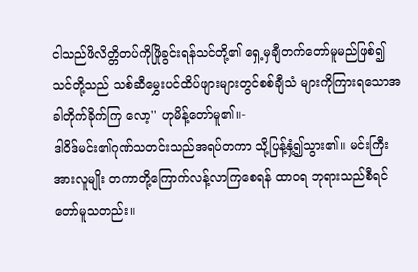ငါသည်ဖိလိတ္တိတပ်ကိုဖြိုခွင်းရန်သင်တို့၏ ရှေ့မှချီတက်တော်မူမည်ဖြစ်၍ သင်တို့သည် သစ်ဆီမွှေးပင်ထိပ်ဖျားများတွင်စစ်ချီသံ များကိုကြားရသောအခါတိုက်ခိုက်ကြ လော့'' ဟုမိန့်တော်မူ၏။-
ဒါဝိဒ်မင်း၏ဂုဏ်သတင်းသည်အရပ်တကာ သို့ပြန့်နှံ့၍သွား၏။ မင်းကြီးအားလူမျိုး တကာတို့ကြောက်လန့်လာကြစေရန် ထာဝရ ဘုရားသည်စီရင်တော်မူသတည်း။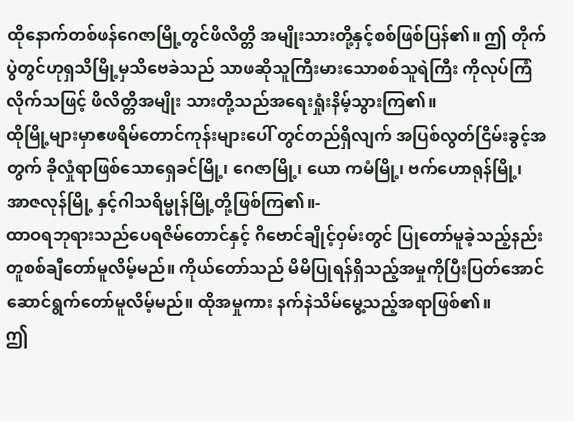ထိုနောက်တစ်ဖန်ဂေဇာမြို့တွင်ဖိလိတ္တိ အမျိုးသားတို့နှင့်စစ်ဖြစ်ပြန်၏။ ဤ တိုက်ပွဲတွင်ဟုရှသိမြို့မှသိဗေခဲသည် သာဖဆိုသူကြီးမားသောစစ်သူရဲကြီး ကိုလုပ်ကြံလိုက်သဖြင့် ဖိလိတ္တိအမျိုး သားတို့သည်အရေးရှုံးနိမ့်သွားကြ၏။
ထိုမြို့များမှာဧဖရိမ်တောင်ကုန်းများပေါ် တွင်တည်ရှိလျက် အပြစ်လွတ်ငြိမ်းခွင့်အတွက် ခိုလှုံရာဖြစ်သောရှေခင်မြို့၊ ဂေဇာမြို့၊ ယော ကမံမြို့၊ ဗက်ဟောရုန်မြို့၊ အာဇလုန်မြို့ နှင့်ဂါသရိမ္မုန်မြို့တို့ဖြစ်ကြ၏။-
ထာဝရဘုရားသည်ပေရဇိမ်တောင်နှင့် ဂိဗောင်ချိုင့်ဝှမ်းတွင် ပြုတော်မူခဲ့သည့်နည်း တူစစ်ချီတော်မူလိမ့်မည်။ ကိုယ်တော်သည် မိမိပြုရန်ရှိသည့်အမှုကိုပြီးပြတ်အောင် ဆောင်ရွက်တော်မူလိမ့်မည်။ ထိုအမှုကား နက်နဲသိမ်မွေ့သည့်အရာဖြစ်၏။
ဤ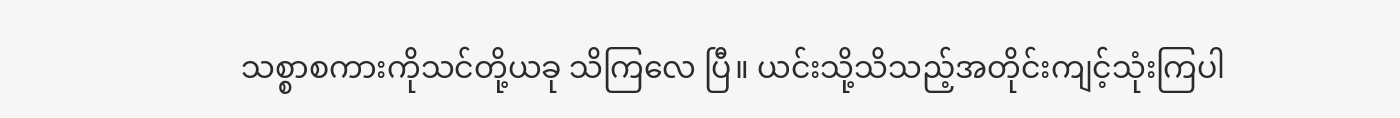သစ္စာစကားကိုသင်တို့ယခု သိကြလေ ပြီ။ ယင်းသို့သိသည့်အတိုင်းကျင့်သုံးကြပါ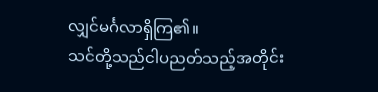လျှင်မင်္ဂလာရှိကြ၏။
သင်တို့သည်ငါပညတ်သည့်အတိုင်း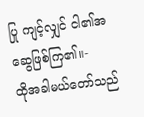ပြု ကျင့်လျှင် ငါ၏အဆွေဖြစ်ကြ၏။-
ထိုအခါမယ်တော်သည်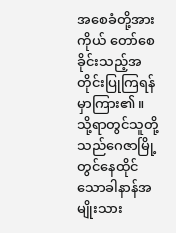အစေခံတို့အား ကိုယ် တော်စေခိုင်းသည့်အတိုင်းပြုကြရန်မှာကြား၏။
သို့ရာတွင်သူတို့သည်ဂေဇာမြို့တွင်နေထိုင် သောခါနာန်အမျိုးသား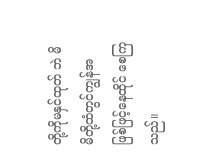တို့ကိုမနှင်ထုတ် ဘဲ မိမိတို့ထံတွင်ကျွန်အဖြစ်ဖြင့်နေထိုင် စေကြသည်။